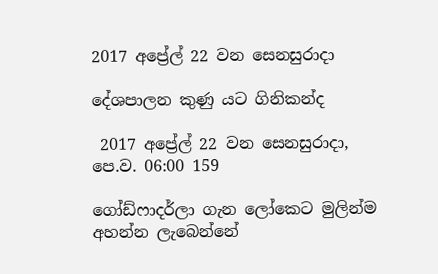2017 අප්‍රේල් 22 වන සෙනසුරාදා

දේශපාලන කුණු යට ගිනිකන්ද

 2017 අප්‍රේල් 22 වන සෙනසුරාදා, පෙ.ව. 06:00 159

ගෝඩ්ෆාදර්ලා ගැන ලෝකෙට මුලින්ම අහන්න ලැබෙන්නේ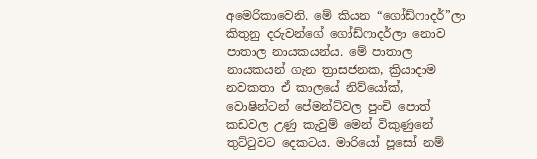අමෙරිකාවෙනි. මේ කියන “ගෝඩ්ෆාදර්”ලා කිතුනු දරුවන්ගේ ගෝඩ්ෆාදර්ලා නොව පාතාල නායකයන්ය. මේ පාතාල නායකයන් ගැන ත්‍රාසජනක, ක්‍රියාදාම නවකතා ඒ කාලයේ නිව්යෝක්, වොෂින්ටන් පේමන්ට්වල පුංචි පොත් කඩවල උණු කැවුම් මෙන් විකුණුනේ තුට්ටුවට දෙකටය. මාරියෝ පූසෝ නම්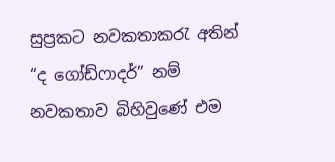සුප්‍රකට නවකතාකරැ අතින් “ද ගෝඩ්ෆාදර්” නම් නවකතාව බිහිවුණේ එම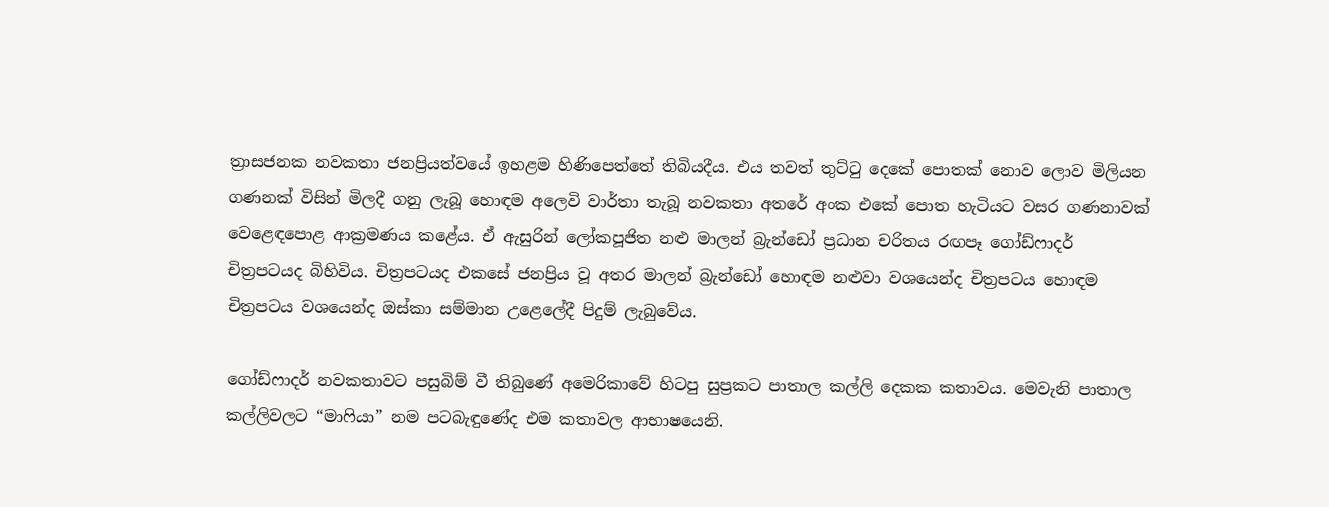ත්‍රාසජනක නවකතා ජනප්‍රියත්වයේ ඉහළම හිණිපෙත්තේ තිබියදීය. එය තවත් තුට්ටු දෙකේ පොතක් නොව ලොව මිලියන ගණනක් විසින් මිලදී ගනු ලැබූ හොඳම අලෙවි වාර්තා තැබූ නවකතා අතරේ අංක එකේ පොත හැටියට වසර ගණනාවක් වෙළෙඳපොළ ආක්‍රමණය කළේය. ඒ ඇසුරින් ලෝකපූජිත නළු මාලන් බ්‍රැන්ඩෝ ප්‍රධාන චරිතය රඟපෑ ගෝඩ්ෆාදර් චිත්‍රපටයද බිහිවිය. චිත්‍රපටයද එකසේ ජනප්‍රිය වූ අතර මාලන් බ්‍රැන්ඩෝ හොඳම නළුවා වශයෙන්ද චිත්‍රපටය හොඳම චිත්‍රපටය වශයෙන්ද ඔස්කා සම්මාන උළෙලේදී පිදුම් ලැබුවේය.

ගෝඩ්ෆාදර් නවකතාවට පසුබිම් වී තිබුණේ අමෙරිකාවේ හිටපු සුප්‍රකට පාතාල කල්ලි දෙකක කතාවය. මෙවැනි පාතාල කල්ලිවලට “මාෆියා” නම පටබැඳුණේද එම කතාවල ආභාෂයෙනි.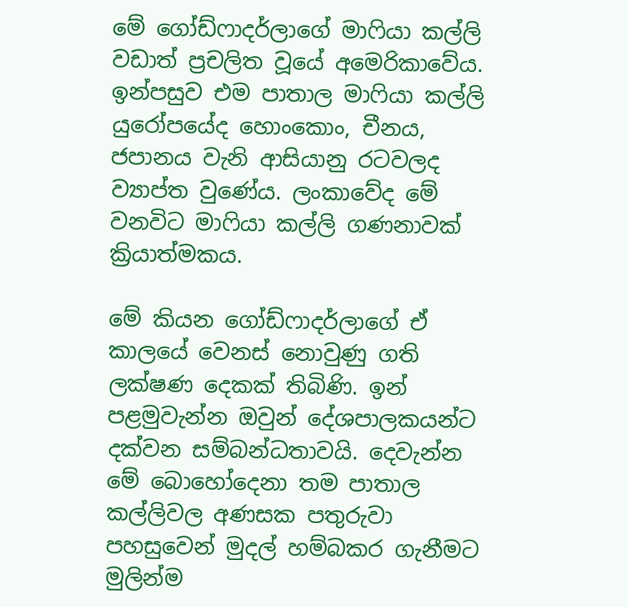මේ ගෝඩ්ෆාදර්ලාගේ මාෆියා කල්ලි වඩාත් ප්‍රචලිත වූයේ අමෙරිකාවේය. ඉන්පසුව එම පාතාල මාෆියා කල්ලි යුරෝපයේද හොංකොං, චීනය, ජපානය වැනි ආසියානු රටවලද ව්‍යාප්ත වුණේය. ලංකාවේද මේ වනවිට මාෆියා කල්ලි ගණනාවක් ක්‍රියාත්මකය.

මේ කියන ගෝඩ්ෆාදර්ලාගේ ඒ කාලයේ වෙනස් නොවුණු ගති ලක්ෂණ දෙකක් තිබිණි. ඉන් පළමුවැන්න ඔවුන් දේශපාලකයන්ට දක්වන සම්බන්ධතාවයි. දෙවැන්න මේ බොහෝදෙනා තම පාතාල කල්ලිවල අණසක පතුරුවා පහසුවෙන් මුදල් හම්බකර ගැනීමට මුලින්ම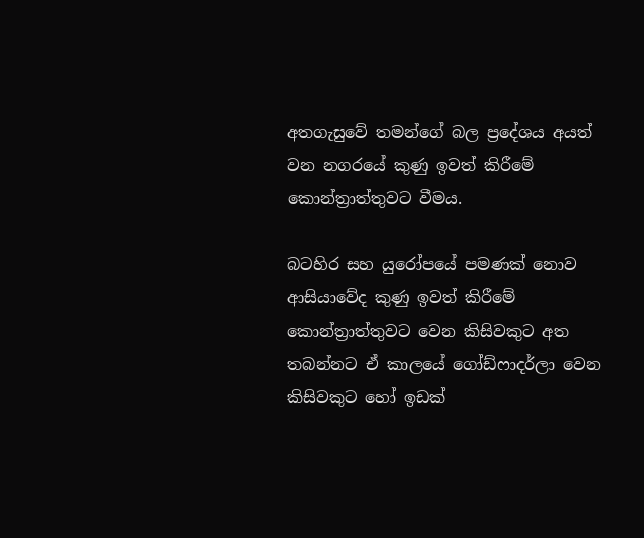අතගැසුවේ තමන්ගේ බල ප්‍රදේශය අයත් වන නගරයේ කුණු ඉවත් කිරීමේ කොන්ත්‍රාත්තුවට වීමය.

බටහිර සහ යුරෝපයේ පමණක් නොව ආසියාවේද කුණු ඉවත් කිරීමේ කොන්ත්‍රාත්තුවට වෙන කිසිවකුට අත තබන්නට ඒ කාලයේ ගෝඩ්ෆාදර්ලා වෙන කිසිවකුට හෝ ඉඩක්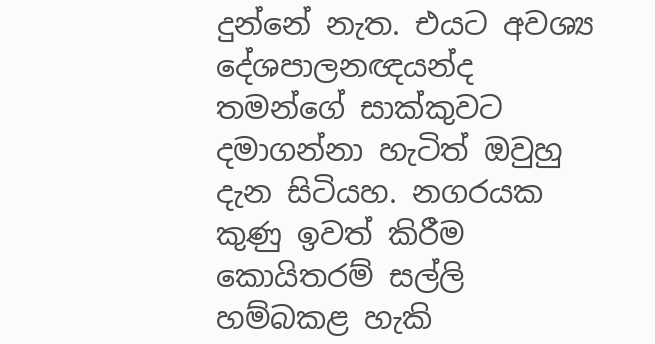දුන්නේ නැත. එයට අවශ්‍ය දේශපාලනඥයන්ද තමන්ගේ සාක්කුවට දමාගන්නා හැටිත් ඔවුහු දැන සිටියහ. නගරයක කුණු ඉවත් කිරීම කොයිතරම් සල්ලි හම්බකළ හැකි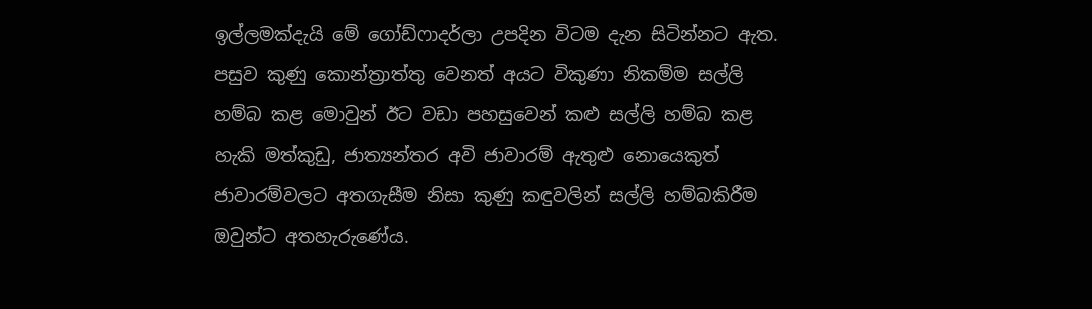ඉල්ලමක්දැයි මේ ගෝඩ්ෆාදර්ලා උපදින විටම දැන සිටින්නට ඇත. පසුව කුණු කොන්ත්‍රාත්තු වෙනත් අයට විකුණා නිකම්ම සල්ලි හම්බ කළ මොවුන් ඊට වඩා පහසුවෙන් කළු සල්ලි හම්බ කළ හැකි මත්කුඩු, ජාත්‍යන්තර අවි ජාවාරම් ඇතුළු නොයෙකුත් ජාවාරම්වලට අතගැසීම නිසා කුණු කඳුවලින් සල්ලි හම්බකිරීම ඔවුන්ට අතහැරුණේය.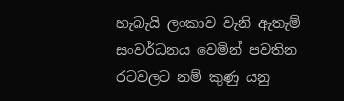හැබැයි ලංකාව වැනි ඇතැම් සංවර්ධනය වෙමින් පවතින රටවලට නම් කුණු යනු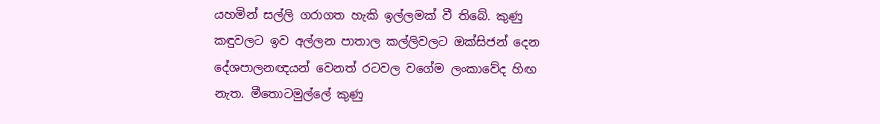යහමින් සල්ලි ගරාගත හැකි ඉල්ලමක් වී තිබේ. කුණු කඳුවලට ඉව අල්ලන පාතාල කල්ලිවලට ඔක්සිජන් දෙන දේශපාලනඥයන් වෙනත් රටවල වගේම ලංකාවේද හිඟ නැත. මීතොටමුල්ලේ කුණු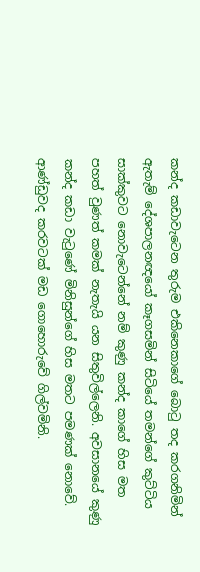කන්ද කඩාවැටෙන තුරුම එකිනෙකාගේ බොටු තද කරගනිමින් ඇතැම් දේශපාලනඥයෝ කෑගසමින් සිටියේ තමන්ගේ කුට්ටිය සාක්කුවට නොවැටෙන්නේ නම් කුණු කන්ද කාගේ හිස මත පහත් වුණත් කමක් නැතැයි යන සිතුවිල්ලෙනි. අවසානයේ කුණු කන්ද කඩා වැටුණේ මිනිසුන්ගේ හිස මතට පමණක් නොවේ. ආණ්ඩුවද කරවටක් මඩ ගොහොරුවේ ගිල්වමිනි.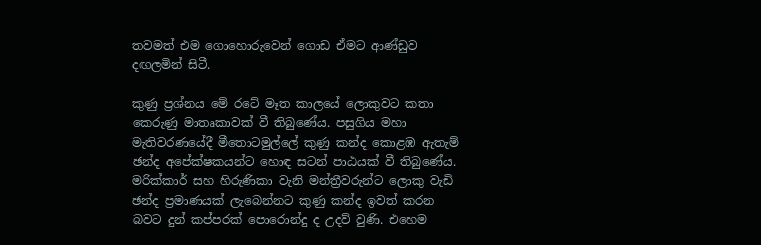තවමත් එම ගොහොරුවෙන් ගොඩ ඒමට ආණ්ඩුව දඟලමින් සිටී.

කුණු ප්‍රශ්නය මේ රටේ මෑත කාලයේ ලොකුවට කතා කෙරුණු මාතෘකාවක් වී තිබුණේය. පසුගිය මහා මැතිවරණයේදී මීතොටමුල්ලේ කුණු කන්ද කොළඹ ඇතැම් ඡන්ද අපේක්ෂකයන්ට හොඳ සටන් පාඨයක් වී තිබුණේය. මරික්කාර් සහ හිරුණිකා වැනි මන්ත්‍රීවරුන්ට ලොකු වැඩි ඡන්ද ප්‍රමාණයක් ලැබෙන්නට කුණු කන්ද ඉවත් කරන බවට දුන් කප්පරක් පොරොන්දු ද උදව් වුණි. එහෙම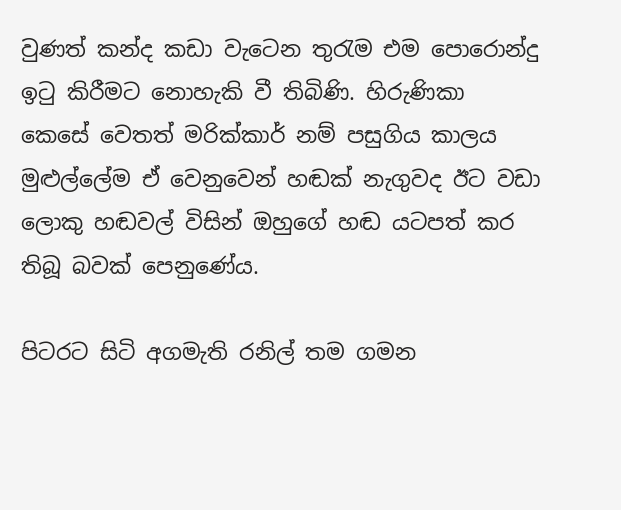වුණත් කන්ද කඩා වැටෙන තුරැම එම පොරොන්දු ඉටු කිරීමට නොහැකි වී තිබිණි. හිරුණිකා කෙසේ වෙතත් මරික්කාර් නම් පසුගිය කාලය මුළුල්ලේම ඒ වෙනුවෙන් හඬක් නැගුවද ඊට වඩා ලොකු හඬවල් විසින් ඔහුගේ හඬ යටපත් කර තිබූ බවක් පෙනුණේය.

පිටරට සිටි අගමැති රනිල් තම ගමන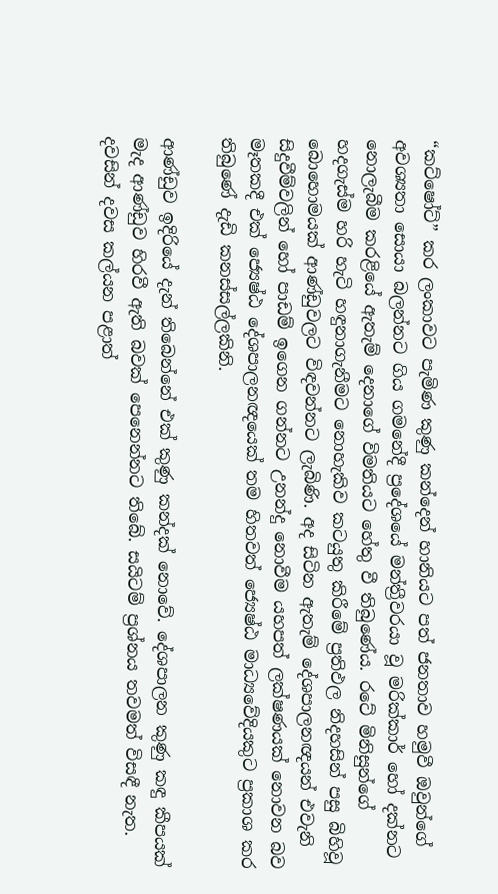“කට්ෂෝට්” කර ලංකාවට පැමිණ කුණු කන්දෙන් හානියට පත් ජනතාව හමුවී ඔවුන්ගේ අවශ්‍යතා සොයා බලන්නට ගිය ගමනේදී ප්‍රදේශයේ මන්ත්‍රීවරයා වූ මරික්කාර් හෝ දක්නට නොලැබීම කරළියේ ඇතැම් දෙනාගේ විමතියට හේතු වී තිබුණේය. රටේ මිනිසුන්ගේ හදගැස්ම හරි හැටි හඳුනාගැනීමට නොහැකිව කටයුතු කිරීමේ ප්‍රතිඵල නිදහසින් පසු බිහිවූ බොහොමයක් ආණ්ඩුවලට විඳවන්නට ලැබිණි. අද සිටින ඇතැම් දේශපාලනඥයන් එවැනි සිදුවීම්වලින් හෝ පාඩම් ඉගෙන ගන්නට උනන්දු නොවීම යහපත් ලක්ෂණයක් නොවන බව මෑතකදී එක් ජ්‍යෙෂ්ඨ දේශපාලනඥයෙක් තම හිතවත් ජ්‍යෙෂ්ඨ මාධ්‍යවේදියකුට ප්‍රකාශ කර තිබුණේ දැඩි කනස්සල්ලකිනි.

ආණ්ඩුව ඉදිරියේ දැන් තිබෙන්නේ එක් කුණු කන්දක් නොවේ. දේශපාලන කුණු කඳු කීපයක් මැද ආණ්ඩුව හිරවී ඇති බවක් පෙනෙන්නට තිබේ. සයිටම් ප්‍රශ්නය තවමත් විසඳී නැත. දවසින් දවස කල්යන පළාත්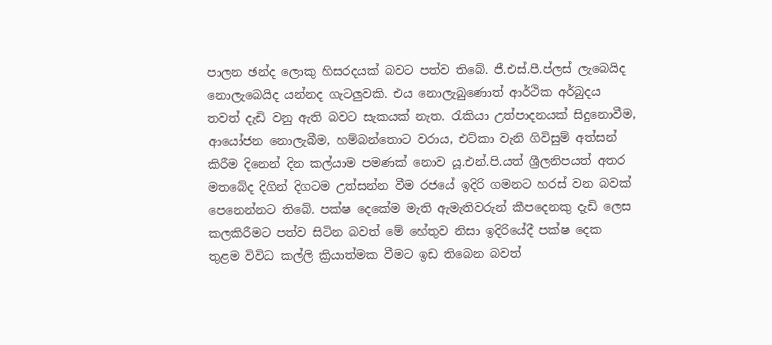පාලන ඡන්ද ලොකු හිසරදයක් බවට පත්ව තිබේ. ජී.එස්.පී.ප්ලස් ලැබෙයිද නොලැබෙයිද යන්නද ගැටලුවකි. එය නොලැබුණොත් ආර්ථික අර්බුදය තවත් දැඩි වනු ඇති බවට සැකයක් නැත. රැකියා උත්පාදනයක් සිදුනොවීම, ආයෝජන නොලැබීම, හම්බන්තොට වරාය, එට්කා වැනි ගිවිසුම් අත්සන් කිරීම දිනෙන් දින කල්යාම පමණක් නොව යූ.එන්.පි.යත් ශ්‍රීලනිපයත් අතර මතබේද දිගින් දිගටම උත්සන්න වීම රජයේ ඉදිරි ගමනට හරස් වන බවක් පෙනෙන්නට තිබේ. පක්ෂ දෙකේම මැති ඇමැතිවරුන් කීපදෙනකු දැඩි ලෙස කලකිරීමට පත්ව සිටින බවත් මේ හේතුව නිසා ඉදිරියේදී පක්ෂ දෙක තුළම විවිධ කල්ලි ක්‍රියාත්මක වීමට ඉඩ තිබෙන බවත්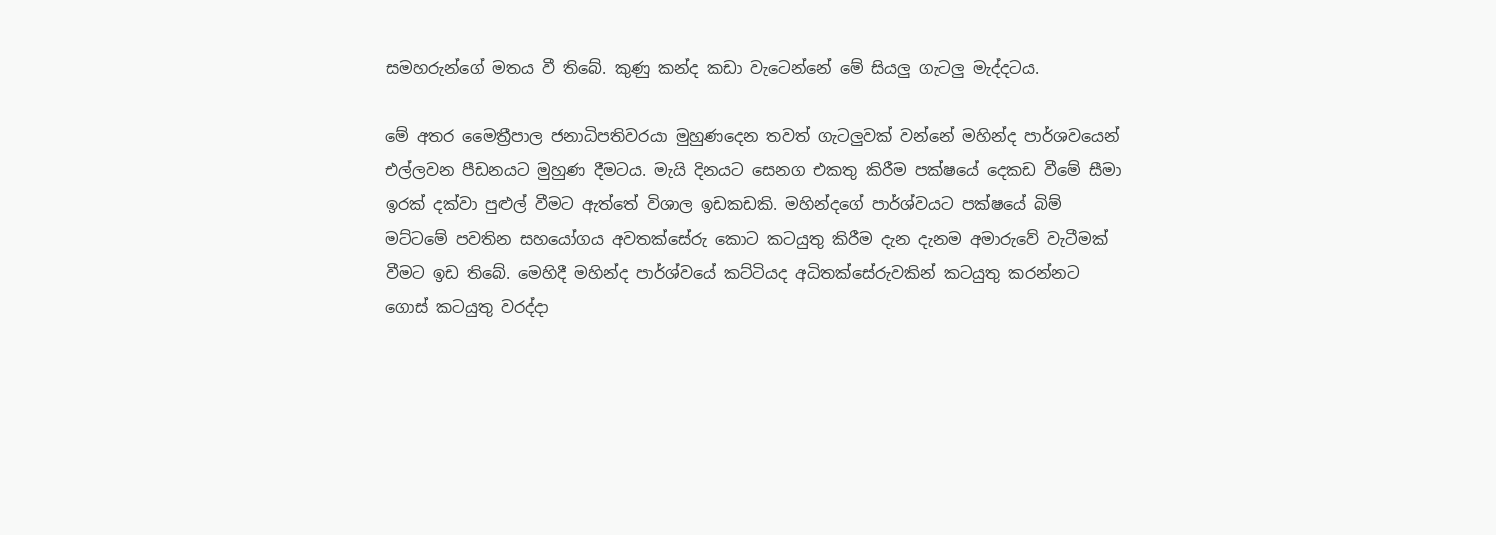සමහරුන්ගේ මතය වී තිබේ. කුණු කන්ද කඩා වැටෙන්නේ මේ සියලු ගැටලු මැද්දටය.

මේ අතර මෛත්‍රීපාල ජනාධිපතිවරයා මුහුණදෙන තවත් ගැටලුවක් වන්නේ මහින්ද පාර්ශවයෙන් එල්ලවන පීඩනයට මුහුණ දීමටය. මැයි දිනයට සෙනග එකතු කිරීම පක්ෂයේ දෙකඩ වීමේ සීමා ඉරක් දක්වා පුළුල් වීමට ඇත්තේ විශාල ඉඩකඩකි. මහින්දගේ පාර්ශ්වයට පක්ෂයේ බිම් මට්ටමේ පවතින සහයෝගය අවතක්සේරු කොට කටයුතු කිරීම දැන දැනම අමාරුවේ වැටීමක් වීමට ඉඩ තිබේ. මෙහිදී මහින්ද පාර්ශ්වයේ කට්ටියද අධිතක්සේරුවකින් කටයුතු කරන්නට ගොස් කටයුතු වරද්දා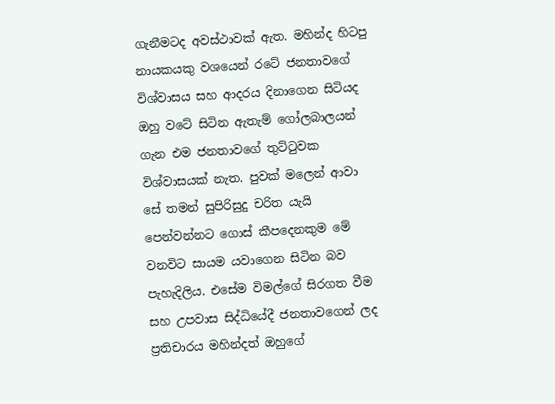ගැනීමටද අවස්ථාවක් ඇත. මහින්ද හිටපු නායකයකු වශයෙන් රටේ ජනතාවගේ විශ්වාසය සහ ආදරය දිනාගෙන සිටියද ඔහු වටේ සිටින ඇතැම් ගෝලබාලයන් ගැන එම ජනතාවගේ තුට්ටුවක විශ්වාසයක් නැත. පුවක් මලෙන් ආවා සේ තමන් සුපිරිසුදු චරිත යැයි පෙන්වන්නට ගොස් කීපදෙනකුම මේ වනවිට සායම යවාගෙන සිටින බව පැහැදිලිය. එසේම විමල්ගේ සිරගත වීම සහ උපවාස සිද්ධියේදී ජනතාවගෙන් ලද ප්‍රතිචාරය මහින්දත් ඔහුගේ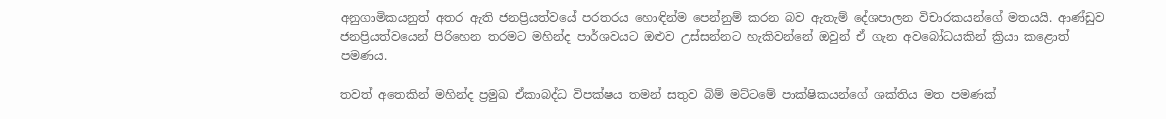අනුගාමිකයනුත් අතර ඇති ජනප්‍රියත්වයේ පරතරය හොඳින්ම පෙන්නුම් කරන බව ඇතැම් දේශපාලන විචාරකයන්ගේ මතයයි. ආණ්ඩුව ජනප්‍රියත්වයෙන් පිරිහෙන තරමට මහින්ද පාර්ශවයට ඔළුව උස්සන්නට හැකිවන්නේ ඔවුන් ඒ ගැන අවබෝධයකින් ක්‍රියා කළොත් පමණය.

තවත් අතෙකින් මහින්ද ප්‍රමුඛ ඒකාබද්ධ විපක්ෂය තමන් සතුව බිම් මට්ටමේ පාක්ෂිකයන්ගේ ශක්තිය මත පමණක්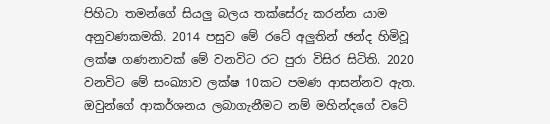පිහිටා තමන්ගේ සියලු බලය තක්සේරු කරන්න යාම අනුවණකමකි. 2014 පසුව මේ රටේ අලුතින් ඡන්ද හිමිවූ ලක්ෂ ගණනාවක් මේ වනවිට රට පුරා විසිර සිටිති. 2020 වනවිට මේ සංඛ්‍යාව ලක්ෂ 10කට පමණ ආසන්නව ඇත. ඔවුන්ගේ ආකර්ශනය ලබාගැනීමට නම් මහින්දගේ වටේ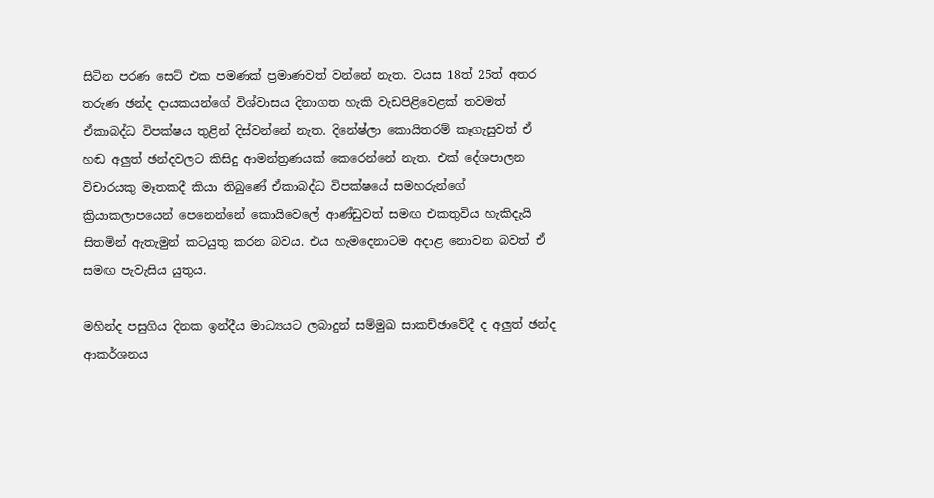සිටින පරණ සෙට් එක පමණක් ප්‍රමාණවත් වන්නේ නැත. වයස 18ත් 25ත් අතර තරුණ ඡන්ද දායකයන්ගේ විශ්වාසය දිනාගත හැකි වැඩපිළිවෙළක් තවමත් ඒකාබද්ධ විපක්ෂය තුළින් දිස්වන්නේ නැත. දිනේෂ්ලා කොයිතරම් කෑගැසුවත් ඒ හඬ අලුත් ඡන්දවලට කිසිදු ආමන්ත්‍රණයක් කෙරෙන්නේ නැත. එක් දේශපාලන විචාරයකු මෑතකදී කියා තිබුණේ ඒකාබද්ධ විපක්ෂයේ සමහරුන්ගේ ක්‍රියාකලාපයෙන් පෙනෙන්නේ කොයිවෙලේ ආණ්ඩුවත් සමඟ එකතුවිය හැකිදැයි සිතමින් ඇතැමුන් කටයුතු කරන බවය. එය හැමදෙනාටම අදාළ නොවන බවත් ඒ සමඟ පැවැසිය යුතුය.

මහින්ද පසුගිය දිනක ඉන්දීය මාධ්‍යයට ලබාදුන් සම්මුඛ සාකච්ඡාවේදී ද අලුත් ඡන්ද ආකර්ශනය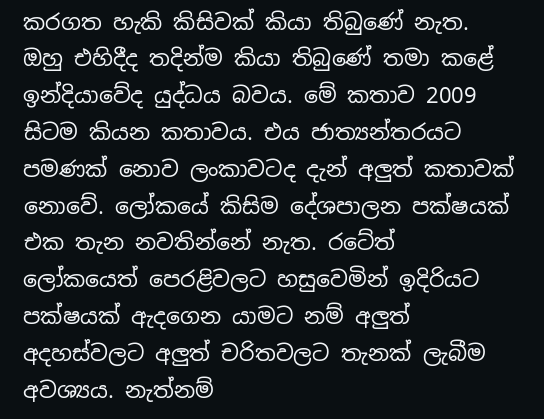කරගත හැකි කිසිවක් කියා තිබුණේ නැත. ඔහු එහිදීද තදින්ම කියා තිබුණේ තමා කළේ ඉන්දියාවේද යුද්ධය බවය. මේ කතාව 2009 සිටම කියන කතාවය. එය ජාත්‍යන්තරයට පමණක් නොව ලංකාවටද දැන් අලුත් කතාවක් නොවේ. ලෝකයේ කිසිම දේශපාලන පක්ෂයක් එක තැන නවතින්නේ නැත. රටේත් ලෝකයෙත් පෙරළිවලට හසුවෙමින් ඉදිරියට පක්ෂයක් ඇදගෙන යාමට නම් අලුත් අදහස්වලට අලුත් චරිතවලට තැනක් ලැබීම අවශ්‍යය. නැත්නම්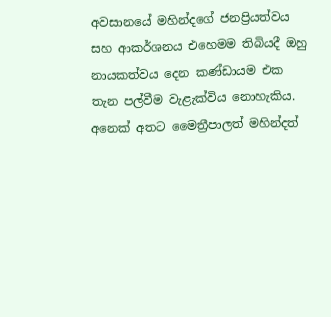අවසානයේ මහින්දගේ ජනප්‍රියත්වය සහ ආකර්ශනය එහෙමම තිබියදී ඔහු නායකත්වය දෙන කණ්ඩායම එක තැන පල්වීම වැළැක්විය නොහැකිය. අනෙක් අතට මෛත්‍රීපාලත් මහින්දත්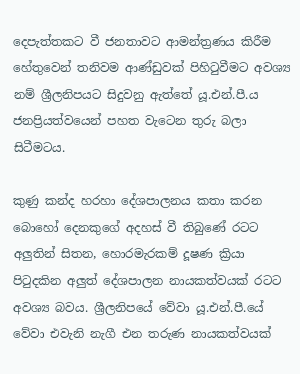දෙපැත්තකට වී ජනතාවට ආමන්ත්‍රණය කිරීම හේතුවෙන් තනිවම ආණ්ඩුවක් පිහිටුවීමට අවශ්‍ය නම් ශ්‍රීලනිපයට සිදුවනු ඇත්තේ යූ.එන්.පී.ය ජනප්‍රියත්වයෙන් පහත වැටෙන තුරු බලා සිටීමටය.

කුණු කන්ද හරහා දේශපාලනය කතා කරන බොහෝ දෙනකුගේ අදහස් වී තිබුණේ රටට අලුතින් සිතන, හොරමැරකම් දූෂණ ක්‍රියා පිටුදකින අලුත් දේශපාලන නායකත්වයක් රටට අවශ්‍ය බවය. ශ්‍රීලනිපයේ වේවා යූ.එන්.පී.යේ වේවා එවැනි නැගී එන තරුණ නායකත්වයක්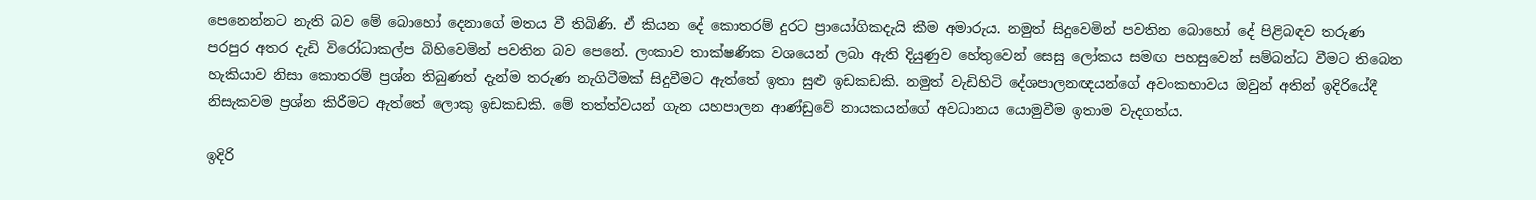පෙනෙන්නට නැති බව මේ බොහෝ දෙනාගේ මතය වී තිබිණි. ඒ කියන දේ කොතරම් දුරට ප්‍රායෝගිකදැයි කීම අමාරුය. නමුත් සිදුවෙමින් පවතින බොහෝ දේ පිළිබඳව තරුණ පරපුර අතර දැඩි විරෝධාකල්ප බිහිවෙමින් පවතින බව පෙනේ. ලංකාව තාක්ෂණික වශයෙන් ලබා ඇති දියුණුව හේතුවෙන් සෙසු ලෝකය සමඟ පහසුවෙන් සම්බන්ධ වීමට තිබෙන හැකියාව නිසා කොතරම් ප්‍රශ්න තිබුණත් දැන්ම තරුණ නැගිටීමක් සිදුවීමට ඇත්තේ ඉතා සුළු ඉඩකඩකි. නමුත් වැඩිහිටි දේශපාලනඥයන්ගේ අවංකභාවය ඔවුන් අතින් ඉදිරියේදී නිසැකවම ප්‍රශ්න කිරීමට ඇත්තේ ලොකු ඉඩකඩකි. මේ තත්ත්වයන් ගැන යහපාලන ආණ්ඩුවේ නායකයන්ගේ අවධානය යොමුවීම ඉතාම වැදගත්ය.

ඉදිරි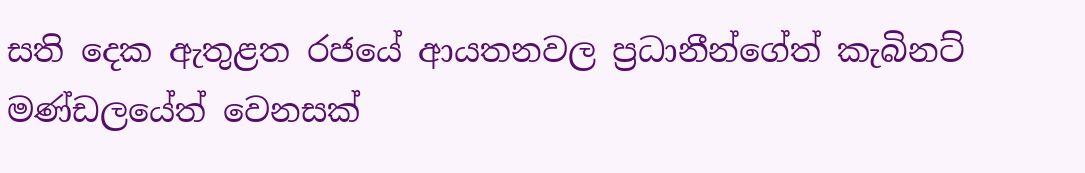සති දෙක ඇතුළත රජයේ ආයතනවල ප්‍රධානීන්ගේත් කැබිනට් මණ්ඩලයේත් වෙනසක්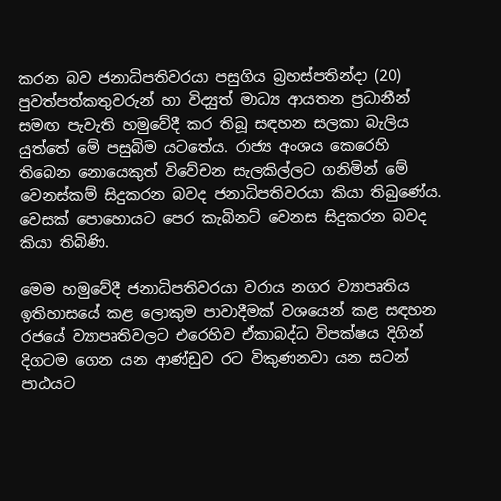කරන බව ජනාධිපතිවරයා පසුගිය බ්‍රහස්පතින්දා (20) පුවත්පත්කතුවරුන් හා විද්‍යුත් මාධ්‍ය ආයතන ප්‍රධානීන් සමඟ පැවැති හමුවේදී කර තිබූ සඳහන සලකා බැලිය යුත්තේ මේ පසුබිම යටතේය. රාජ්‍ය අංශය කෙරෙහි තිබෙන නොයෙකුත් විවේචන සැලකිල්ලට ගනිමින් මේ වෙනස්කම් සිදුකරන බවද ජනාධිපතිවරයා කියා තිබුණේය. වෙසක් පොහොයට පෙර කැබිනට් වෙනස සිදුකරන බවද කියා තිබිණි.

මෙම හමුවේදී ජනාධිපතිවරයා වරාය නගර ව්‍යාපෘතිය ඉතිහාසයේ කළ ලොකුම පාවාදීමක් වශයෙන් කළ සඳහන රජයේ ව්‍යාපෘතිවලට එරෙහිව ඒකාබද්ධ විපක්ෂය දිගින් දිගටම ගෙන යන ආණ්ඩුව රට විකුණනවා යන සටන් පාඨයට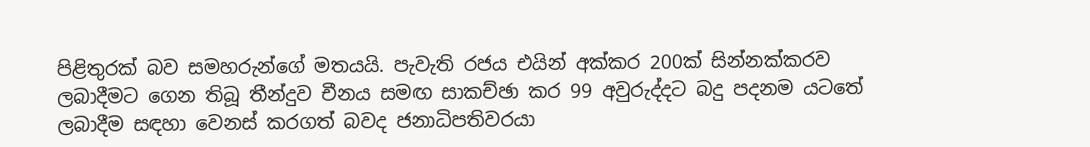පිළිතුරක් බව සමහරුන්ගේ මතයයි. පැවැති රජය එයින් අක්කර 200ක් සින්නක්කරව ලබාදීමට ගෙන තිබූ තීන්දුව චීනය සමඟ සාකච්ඡා කර 99 අවුරුද්දට බදු පදනම යටතේ ලබාදීම සඳහා වෙනස් කරගත් බවද ජනාධිපතිවරයා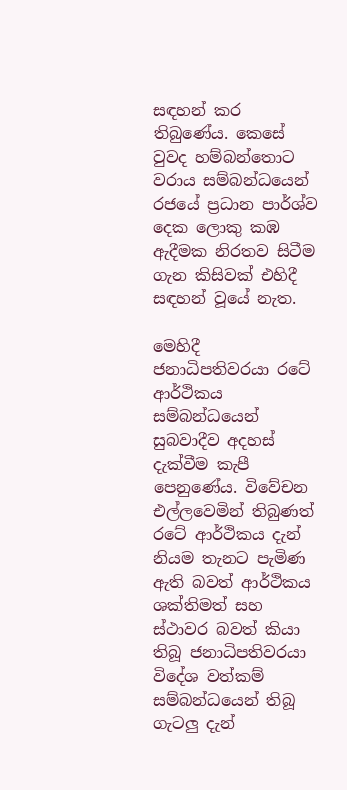සඳහන් කර තිබුණේය. කෙසේ වුවද හම්බන්තොට වරාය සම්බන්ධයෙන් රජයේ ප්‍රධාන පාර්ශ්ව දෙක ලොකු කඹ ඇදීමක නිරතව සිටීම ගැන කිසිවක් එහිදී සඳහන් වූයේ නැත.

මෙහිදී ජනාධිපතිවරයා රටේ ආර්ථිකය සම්බන්ධයෙන් සුබවාදීව අදහස් දැක්වීම කැපී පෙනුණේය. විවේචන එල්ලවෙමින් තිබුණත් රටේ ආර්ථිකය දැන් නියම තැනට පැමිණ ඇති බවත් ආර්ථිකය ශක්තිමත් සහ ස්ථාවර බවත් කියා තිබූ ජනාධිපතිවරයා විදේශ වත්කම් සම්බන්ධයෙන් තිබූ ගැටලු දැන්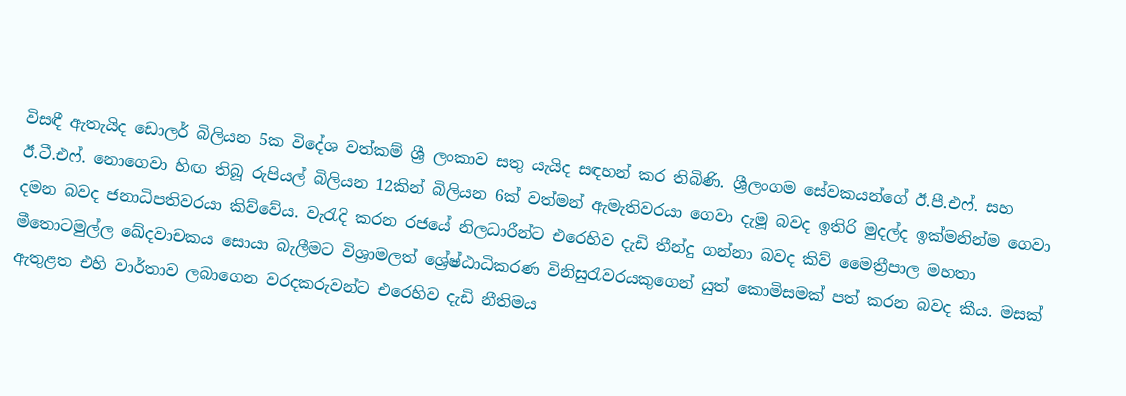විසඳී ඇතැයිද ඩොලර් බිලියන 5ක විදේශ වත්කම් ශ්‍රී ලංකාව සතු යැයිද සඳහන් කර තිබිණි. ශ්‍රීලංගම සේවකයන්ගේ ඊ.පී.එෆ්. සහ ඊ.ටී.එෆ්. නොගෙවා හිඟ තිබූ රුපියල් බිලියන 12කින් බිලියන 6ක් වත්මන් ඇමැතිවරයා ගෙවා දැමූ බවද ඉතිරි මුදල්ද ඉක්මනින්ම ගෙවා දමන බවද ජනාධිපතිවරයා කිව්වේය. වැරැදි කරන රජයේ නිලධාරීන්ට එරෙහිව දැඩි තීන්දු ගන්නා බවද කිව් මෛත්‍රීපාල මහතා මීතොටමුල්ල ඛේදවාචකය සොයා බැලීමට විශ්‍රාමලත් ශ්‍රේෂ්ඨාධිකරණ විනිසුරැවරයකුගෙන් යුත් කොමිසමක් පත් කරන බවද කීය. මසක් ඇතුළත එහි වාර්තාව ලබාගෙන වරදකරුවන්ට එරෙහිව දැඩි නීතිමය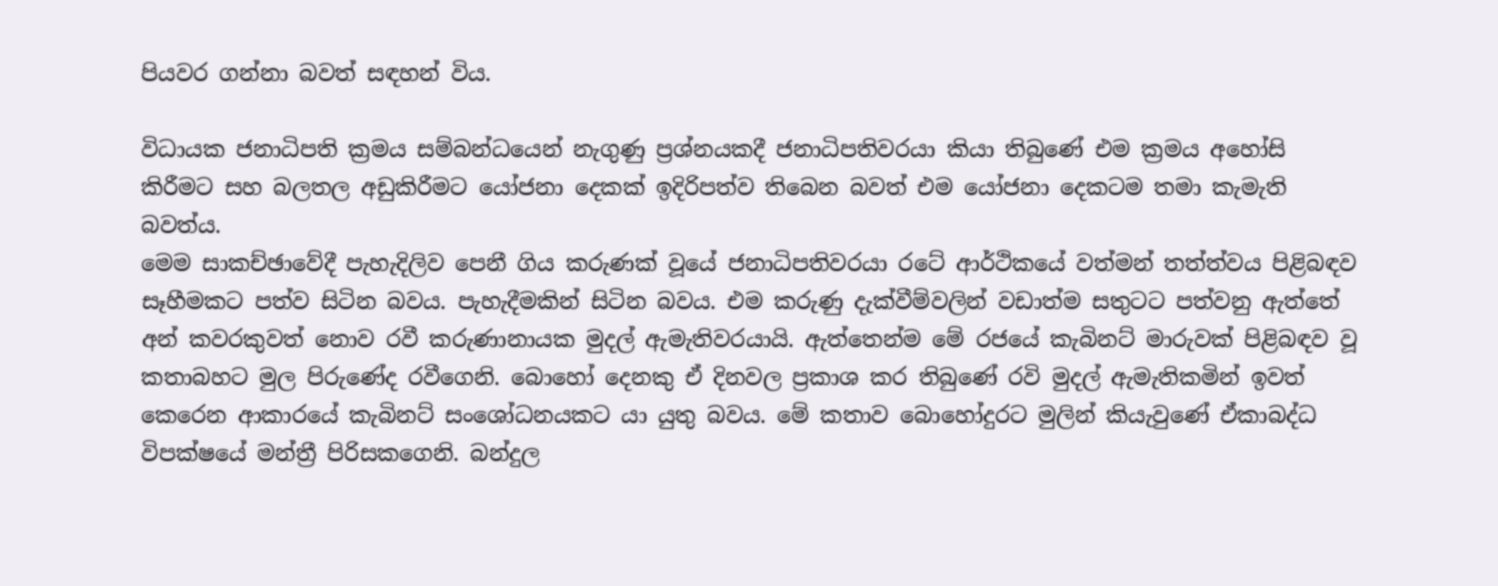පියවර ගන්නා බවත් සඳහන් විය.

විධායක ජනාධිපති ක්‍රමය සම්බන්ධයෙන් නැගුණු ප්‍රශ්නයකදී ජනාධිපතිවරයා කියා තිබුණේ එම ක්‍රමය අහෝසි කිරීමට සහ බලතල අඩුකිරීමට යෝජනා දෙකක් ඉදිරිපත්ව තිබෙන බවත් එම යෝජනා දෙකටම තමා කැමැති බවත්ය.
මෙම සාකච්ඡාවේදී පැහැදිලිව පෙනී ගිය කරුණක් වූයේ ජනාධිපතිවරයා රටේ ආර්ථිකයේ වත්මන් තත්ත්වය පිළිබඳව සෑහීමකට පත්ව සිටින බවය. පැහැදීමකින් සිටින බවය. එම කරුණු දැක්වීම්වලින් වඩාත්ම සතුටට පත්වනු ඇත්තේ අන් කවරකුවත් නොව රවී කරුණානායක මුදල් ඇමැතිවරයායි. ඇත්තෙන්ම මේ රජයේ කැබිනට් මාරුවක් පිළිබඳව වූ කතාබහට මුල පිරුණේද රවීගෙනි. බොහෝ දෙනකු ඒ දිනවල ප්‍රකාශ කර තිබුණේ රවි මුදල් ඇමැතිකමින් ඉවත් කෙරෙන ආකාරයේ කැබිනට් සංශෝධනයකට යා යුතු බවය. මේ කතාව බොහෝදුරට මුලින් කියැවුණේ ඒකාබද්ධ විපක්ෂයේ මන්ත්‍රී පිරිසකගෙනි. බන්දුල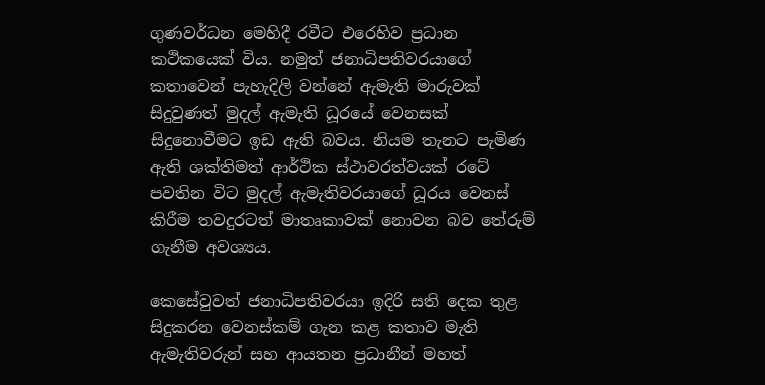ගුණවර්ධන මෙහිදී රවීට එරෙහිව ප්‍රධාන කථිකයෙක් විය. නමුත් ජනාධිපතිවරයාගේ කතාවෙන් පැහැදිලි වන්නේ ඇමැති මාරුවක් සිදුවුණත් මුදල් ඇමැති ධූරයේ වෙනසක් සිදුනොවීමට ඉඩ ඇති බවය. නියම තැනට පැමිණ ඇති ශක්තිමත් ආර්ථික ස්ථාවරත්වයක් රටේ පවතින විට මුදල් ඇමැතිවරයාගේ ධූරය වෙනස් කිරීම තවදුරටත් මාතෘකාවක් නොවන බව තේරුම් ගැනීම අවශ්‍යය.

කෙසේවුවත් ජනාධිපතිවරයා ඉදිරි සති දෙක තුළ සිදුකරන වෙනස්කම් ගැන කළ කතාව මැති ඇමැතිවරුන් සහ ආයතන ප්‍රධානීන් මහත්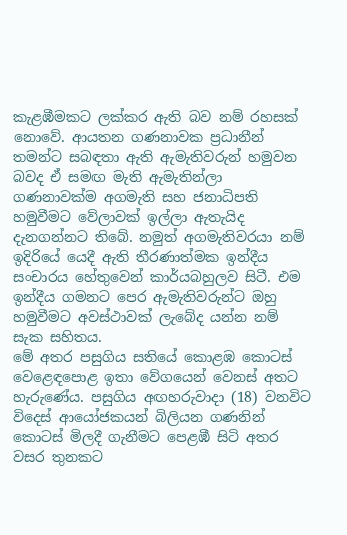කැළඹීමකට ලක්කර ඇති බව නම් රහසක් නොවේ. ආයතන ගණනාවක ප්‍රධානීන් තමන්ට සබඳතා ඇති ඇමැතිවරුන් හමුවන බවද ඒ සමඟ මැති ඇමැතින්ලා ගණනාවක්ම අගමැති සහ ජනාධිපති හමුවීමට වේලාවක් ඉල්ලා ඇතැයිද දැනගන්නට තිබේ. නමුත් අගමැතිවරයා නම් ඉදිරියේ යෙදී ඇති තීරණාත්මක ඉන්දීය සංචාරය හේතුවෙන් කාර්යබහුලව සිටී. එම ඉන්දීය ගමනට පෙර ඇමැතිවරුන්ට ඔහු හමුවීමට අවස්ථාවක් ලැබේද යන්න නම් සැක සහිතය.
මේ අතර පසුගිය සතියේ කොළඹ කොටස් වෙළෙඳපොළ ඉතා වේගයෙන් වෙනස් අතට හැරුණේය. පසුගිය අඟහරුවාදා (18) වනවිට විදෙස් ආයෝජකයන් බිලියන ගණනින් කොටස් මිලදී ගැනීමට පෙළඹී සිටි අතර වසර තුනකට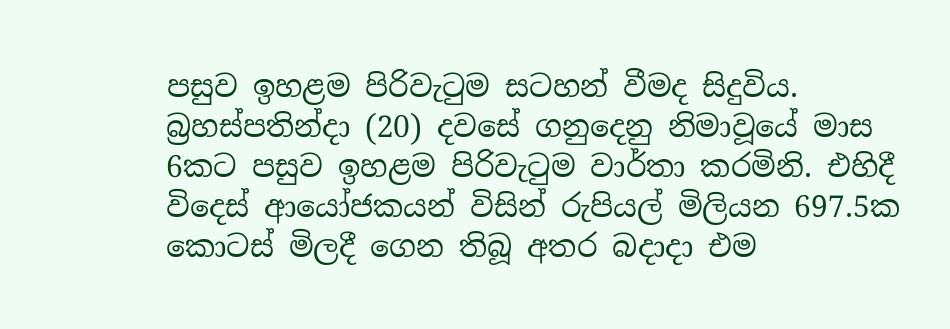පසුව ඉහළම පිරිවැටුම සටහන් වීමද සිදුවිය. බ්‍රහස්පතින්දා (20) දවසේ ගනුදෙනු නිමාවූයේ මාස 6කට පසුව ඉහළම පිරිවැටුම වාර්තා කරමිනි. එහිදී විදෙස් ආයෝජකයන් විසින් රුපියල් මිලියන 697.5ක කොටස් මිලදී ගෙන තිබූ අතර බදාදා එම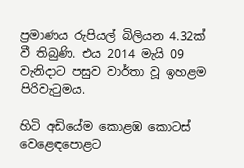ප්‍රමාණය රුපියල් බිලියන 4.32ක් වී තිබුණි. එය 2014 මැයි 09 වැනිදාට පසුව වාර්තා වූ ඉහළම පිරිවැටුමය.

හිටි අඩියේම කොළඹ කොටස් වෙළෙඳපොළට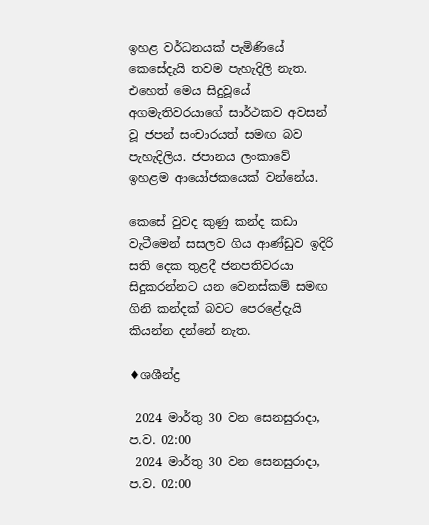ඉහළ වර්ධනයක් පැමිණියේ කෙසේදැයි තවම පැහැදිලි නැත. එහෙත් මෙය සිදුවූයේ අගමැතිවරයාගේ සාර්ථකව අවසන් වූ ජපන් සංචාරයත් සමඟ බව පැහැදිලිය. ජපානය ලංකාවේ ඉහළම ආයෝජකයෙක් වන්නේය.

කෙසේ වුවද කුණු කන්ද කඩා වැටීමෙන් සසලව ගිය ආණ්ඩුව ඉදිරි සති දෙක තුළදී ජනපතිවරයා සිදුකරන්නට යන වෙනස්කම් සමඟ ගිනි කන්දක් බවට පෙරළේදැයි කියන්න දන්නේ නැත.

♦ශශීන්ද්‍ර

 2024 මාර්තු 30 වන සෙනසුරාදා, ප.ව. 02:00
 2024 මාර්තු 30 වන සෙනසුරාදා, ප.ව. 02:00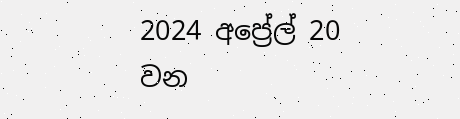2024 අප්‍රේල් 20 වන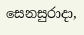සෙනසුරාදා,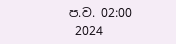ප.ව. 02:00
 2024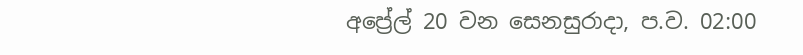අප්‍රේල් 20 වන සෙනසුරාදා, ප.ව. 02:00